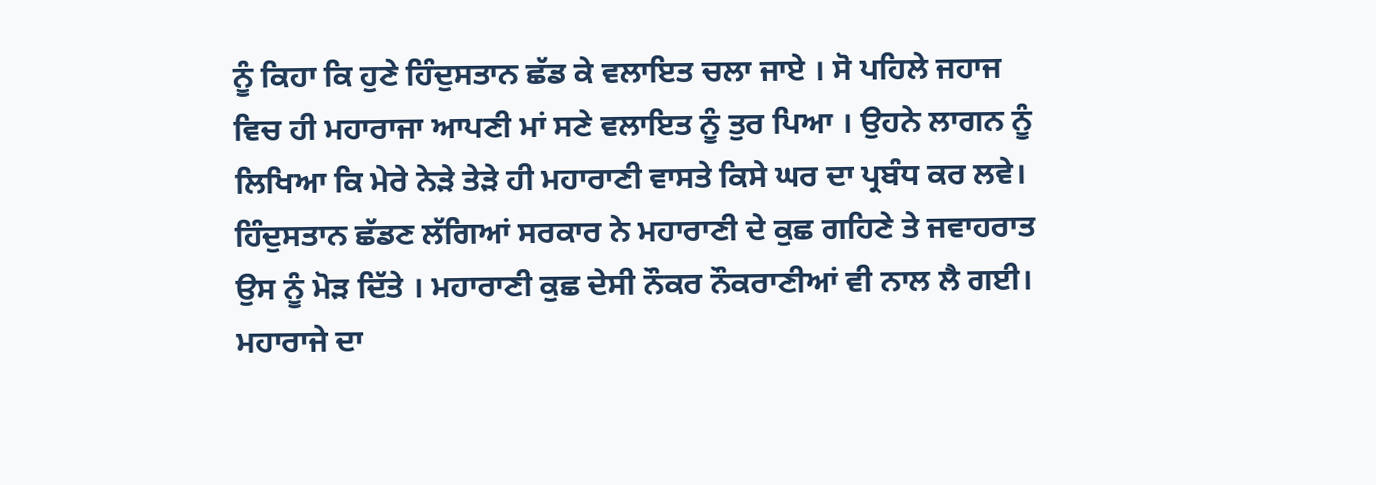ਨੂੰ ਕਿਹਾ ਕਿ ਹੁਣੇ ਹਿੰਦੁਸਤਾਨ ਛੱਡ ਕੇ ਵਲਾਇਤ ਚਲਾ ਜਾਏ । ਸੋ ਪਹਿਲੇ ਜਹਾਜ ਵਿਚ ਹੀ ਮਹਾਰਾਜਾ ਆਪਣੀ ਮਾਂ ਸਣੇ ਵਲਾਇਤ ਨੂੰ ਤੁਰ ਪਿਆ । ਉਹਨੇ ਲਾਗਨ ਨੂੰ ਲਿਖਿਆ ਕਿ ਮੇਰੇ ਨੇੜੇ ਤੇੜੇ ਹੀ ਮਹਾਰਾਣੀ ਵਾਸਤੇ ਕਿਸੇ ਘਰ ਦਾ ਪ੍ਰਬੰਧ ਕਰ ਲਵੇ। ਹਿੰਦੁਸਤਾਨ ਛੱਡਣ ਲੱਗਿਆਂ ਸਰਕਾਰ ਨੇ ਮਹਾਰਾਣੀ ਦੇ ਕੁਛ ਗਹਿਣੇ ਤੇ ਜਵਾਹਰਾਤ ਉਸ ਨੂੰ ਮੋੜ ਦਿੱਤੇ । ਮਹਾਰਾਣੀ ਕੁਛ ਦੇਸੀ ਨੌਕਰ ਨੌਕਰਾਣੀਆਂ ਵੀ ਨਾਲ ਲੈ ਗਈ। ਮਹਾਰਾਜੇ ਦਾ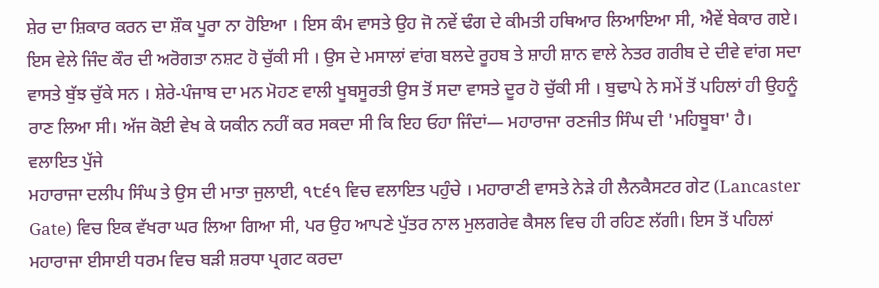ਸ਼ੇਰ ਦਾ ਸ਼ਿਕਾਰ ਕਰਨ ਦਾ ਸ਼ੌਕ ਪੂਰਾ ਨਾ ਹੋਇਆ । ਇਸ ਕੰਮ ਵਾਸਤੇ ਉਹ ਜੋ ਨਵੇਂ ਢੰਗ ਦੇ ਕੀਮਤੀ ਹਥਿਆਰ ਲਿਆਇਆ ਸੀ, ਐਵੇਂ ਬੇਕਾਰ ਗਏ।
ਇਸ ਵੇਲੇ ਜਿੰਦ ਕੌਰ ਦੀ ਅਰੋਗਤਾ ਨਸ਼ਟ ਹੋ ਚੁੱਕੀ ਸੀ । ਉਸ ਦੇ ਮਸਾਲਾਂ ਵਾਂਗ ਬਲਦੇ ਰੂਹਬ ਤੇ ਸ਼ਾਹੀ ਸ਼ਾਨ ਵਾਲੇ ਨੇਤਰ ਗਰੀਬ ਦੇ ਦੀਵੇ ਵਾਂਗ ਸਦਾ ਵਾਸਤੇ ਬੁੱਝ ਚੁੱਕੇ ਸਨ । ਸ਼ੇਰੇ-ਪੰਜਾਬ ਦਾ ਮਨ ਮੋਹਣ ਵਾਲੀ ਖੂਬਸੂਰਤੀ ਉਸ ਤੋਂ ਸਦਾ ਵਾਸਤੇ ਦੂਰ ਹੋ ਚੁੱਕੀ ਸੀ । ਬੁਢਾਪੇ ਨੇ ਸਮੇਂ ਤੋਂ ਪਹਿਲਾਂ ਹੀ ਉਹਨੂੰ ਰਾਣ ਲਿਆ ਸੀ। ਅੱਜ ਕੋਈ ਵੇਖ ਕੇ ਯਕੀਨ ਨਹੀਂ ਕਰ ਸਕਦਾ ਸੀ ਕਿ ਇਹ ਓਹਾ ਜਿੰਦਾਂ— ਮਹਾਰਾਜਾ ਰਣਜੀਤ ਸਿੰਘ ਦੀ 'ਮਹਿਬੂਬਾ' ਹੈ।
ਵਲਾਇਤ ਪੁੱਜੇ
ਮਹਾਰਾਜਾ ਦਲੀਪ ਸਿੰਘ ਤੇ ਉਸ ਦੀ ਮਾਤਾ ਜੁਲਾਈ, ੧੮੬੧ ਵਿਚ ਵਲਾਇਤ ਪਹੁੰਚੇ । ਮਹਾਰਾਣੀ ਵਾਸਤੇ ਨੇੜੇ ਹੀ ਲੈਨਕੈਸਟਰ ਗੇਟ (Lancaster Gate) ਵਿਚ ਇਕ ਵੱਖਰਾ ਘਰ ਲਿਆ ਗਿਆ ਸੀ, ਪਰ ਉਹ ਆਪਣੇ ਪੁੱਤਰ ਨਾਲ ਮੁਲਗਰੇਵ ਕੈਸਲ ਵਿਚ ਹੀ ਰਹਿਣ ਲੱਗੀ। ਇਸ ਤੋਂ ਪਹਿਲਾਂ ਮਹਾਰਾਜਾ ਈਸਾਈ ਧਰਮ ਵਿਚ ਬੜੀ ਸ਼ਰਧਾ ਪ੍ਰਗਟ ਕਰਦਾ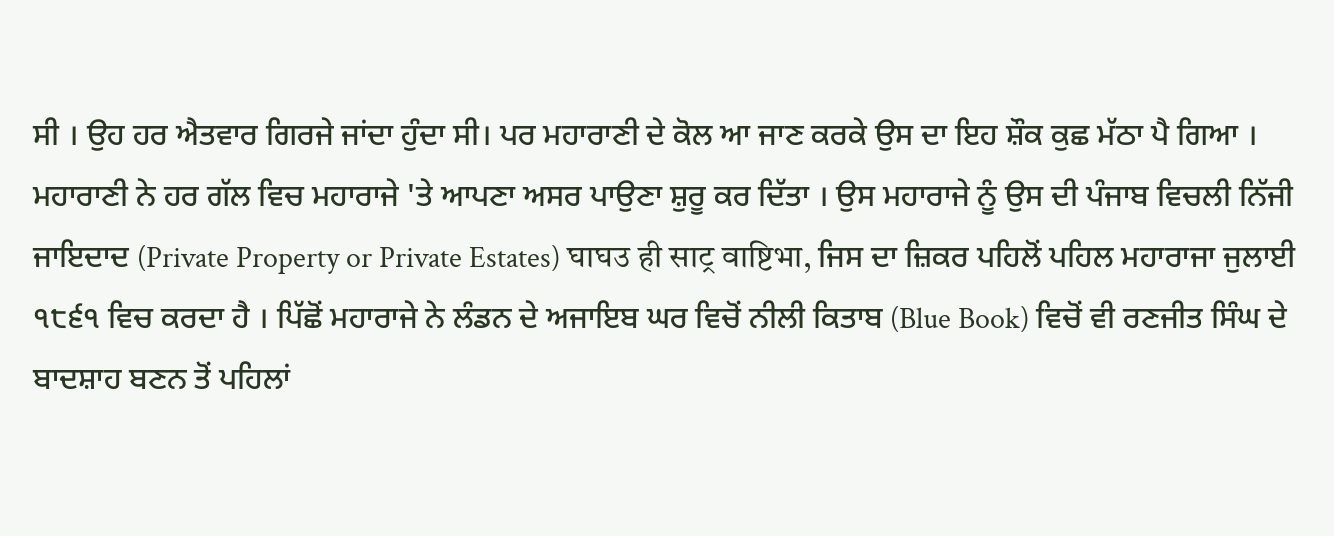ਸੀ । ਉਹ ਹਰ ਐਤਵਾਰ ਗਿਰਜੇ ਜਾਂਦਾ ਹੁੰਦਾ ਸੀ। ਪਰ ਮਹਾਰਾਣੀ ਦੇ ਕੋਲ ਆ ਜਾਣ ਕਰਕੇ ਉਸ ਦਾ ਇਹ ਸ਼ੌਕ ਕੁਛ ਮੱਠਾ ਪੈ ਗਿਆ ।
ਮਹਾਰਾਣੀ ਨੇ ਹਰ ਗੱਲ ਵਿਚ ਮਹਾਰਾਜੇ 'ਤੇ ਆਪਣਾ ਅਸਰ ਪਾਉਣਾ ਸ਼ੁਰੂ ਕਰ ਦਿੱਤਾ । ਉਸ ਮਹਾਰਾਜੇ ਨੂੰ ਉਸ ਦੀ ਪੰਜਾਬ ਵਿਚਲੀ ਨਿੱਜੀ ਜਾਇਦਾਦ (Private Property or Private Estates) घाघउ ही साट्र वाष्टिभा, ਜਿਸ ਦਾ ਜ਼ਿਕਰ ਪਹਿਲੋਂ ਪਹਿਲ ਮਹਾਰਾਜਾ ਜੁਲਾਈ ੧੮੬੧ ਵਿਚ ਕਰਦਾ ਹੈ । ਪਿੱਛੋਂ ਮਹਾਰਾਜੇ ਨੇ ਲੰਡਨ ਦੇ ਅਜਾਇਬ ਘਰ ਵਿਚੋਂ ਨੀਲੀ ਕਿਤਾਬ (Blue Book) ਵਿਚੋਂ ਵੀ ਰਣਜੀਤ ਸਿੰਘ ਦੇ ਬਾਦਸ਼ਾਹ ਬਣਨ ਤੋਂ ਪਹਿਲਾਂ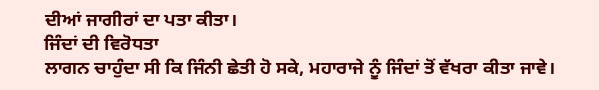ਦੀਆਂ ਜਾਗੀਰਾਂ ਦਾ ਪਤਾ ਕੀਤਾ।
ਜਿੰਦਾਂ ਦੀ ਵਿਰੋਧਤਾ
ਲਾਗਨ ਚਾਹੁੰਦਾ ਸੀ ਕਿ ਜਿੰਨੀ ਛੇਤੀ ਹੋ ਸਕੇ, ਮਹਾਰਾਜੇ ਨੂੰ ਜਿੰਦਾਂ ਤੋਂ ਵੱਖਰਾ ਕੀਤਾ ਜਾਵੇ।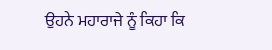ਉਹਨੇ ਮਹਾਰਾਜੇ ਨੂੰ ਕਿਹਾ ਕਿ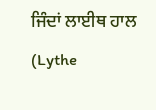ਜਿੰਦਾਂ ਲਾਈਥ ਹਾਲ (Lythe